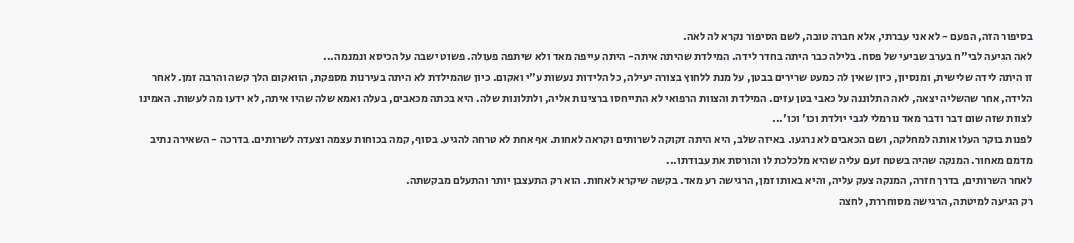בסיפור הזה, הפעם - לא אני עברתי, אלא חברה טובה, לשם הסיפור נקרא לה לאה.
לאה הגיעה לבי"ח בערב שביעי של פסח. בלילה כבר היתה בחדר לידה. המילדת שהיתה איתה- היתה עייפה מאד ולא שיתפה פעולה. פשוט ישבה על הכיסא ונמנמה...
זו היתה לידה שלישית, ומנסיון, כיון שאין לה כמעט שרירים בבטן, על מנת ללחוץ בצורה יעילה, כל הלידות נעשות ע"י ואקום. כיון שהמילדת לא היתה בעירנות מספקת, הוואקום הלך קשה והרבה זמן. לאחר הלידה, אחר שהשליה יצאה, לאה התלוננה על כאבי בטן עזים. המילדת והצוות הרפואי לא התייחסו ברצינות אליה, ולתלונות שלה. היא בכתה מכאבים, בעלה ואמא שלה שהיו איתה, לא ידעו מה לעשות. האמינו לצוות שזה שום דבר ודבר מאד נורמלי לגבי יולדת וכו' וכו'...
לפנות בוקר העלו אותה למחלקה, ושם הכאבים לא נרגעו. באיזה שלב, היא היתה זקוקה לשרותים וקראה לאחות. אף אחת לא טרחה להגיע. בסוף, קמה בכוחות עצמה וצעדה לשרותים. בדרכה - השאירה נתיב מדמם מאחור. המנקה שהיה בשטח זעם עליה שהיא מלכלכת לו והורסת את עבודתו...
לאחר השרותים, בדרך חזרה, המנקה צעק עליה, והיא באותו זמן, הרגישה רע מאד. בקשה שיקרא לאחות. הוא רק התעצבן יותר והתעלם מבקשתה.
רק הגיעה למיטתה, הרגישה מסוחררת, לחצה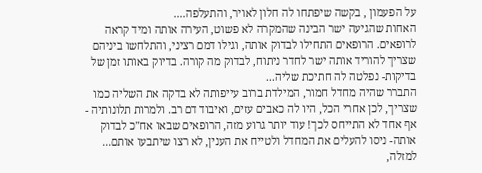על הפעמון , בקשה שיפתחו לה חלון לאויר, והתעלפה....
האחות שהגיעה ישר הבינה שהמקרה לא פשוט, העירה אותה ומיד קראה לרופאים. הרופאים התחילו לבדוק אותה, וגילו דמם רציני, והתלחשו ביניהם שצריך להוריד אותה ישר לחדר ניתוח, לבדוק מה קורה. בדיוק באותו זמן של בדיקות- נפלטה לה חתיכת שליה...
התברר שהיה מחדל חמור, המילדת ברוב עייפותה לא בדקה את השליה כמו שצריך, לכן אחרי הכל, היו לה כאבים עזים, ואיבוד דם רב. ולמרות תלונותיה - אף אחד לא התייחס לכך! עוד יותר גרוע מזה, הרופאים שבאו אח"כ לבדוק אותה- ניסו להעלים את המחדל ולטייח את הענין, לא רצו שיתבעו אותם...
למזלה,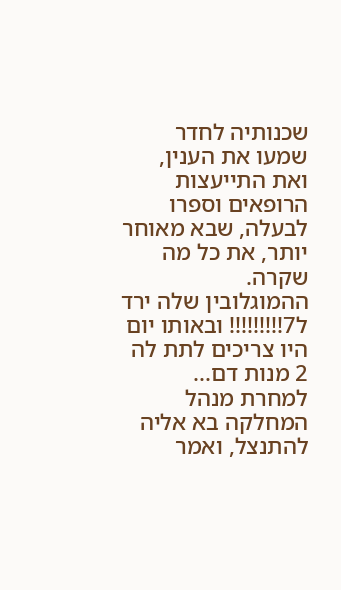שכנותיה לחדר שמעו את הענין, ואת התייעצות הרופאים וספרו לבעלה, שבא מאוחר יותר, את כל מה שקרה.
ההמוגלובין שלה ירד ל7!!!!!!!!! ובאותו יום היו צריכים לתת לה 2 מנות דם...
למחרת מנהל המחלקה בא אליה להתנצל, ואמר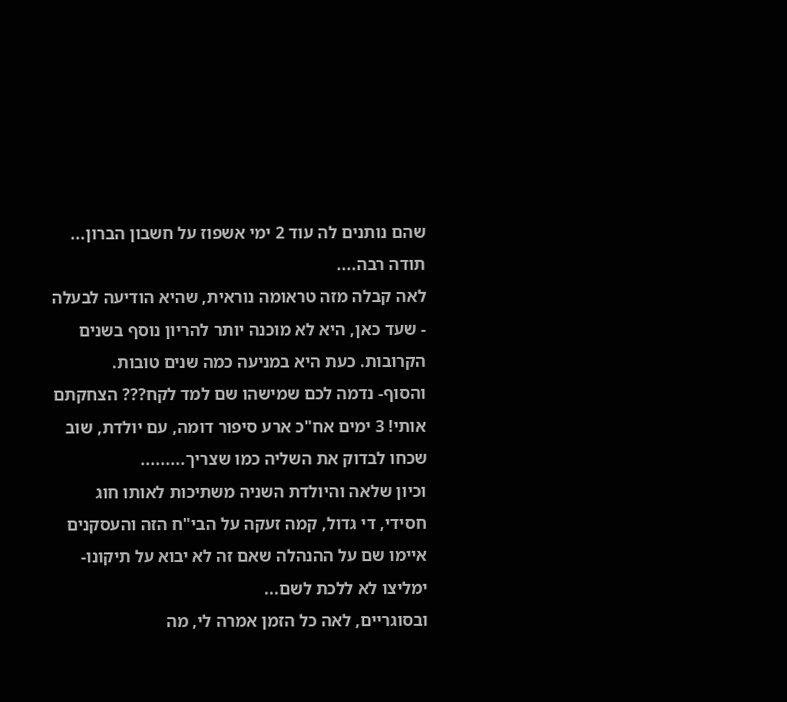שהם נותנים לה עוד 2 ימי אשפוז על חשבון הברון... תודה רבה....
לאה קבלה מזה טראומה נוראית, שהיא הודיעה לבעלה - שעד כאן, היא לא מוכנה יותר להריון נוסף בשנים הקרובות. כעת היא במניעה כמה שנים טובות.
והסוף- נדמה לכם שמישהו שם למד לקח??? הצחקתם אותי! 3 ימים אח"כ ארע סיפור דומה, עם יולדת, שוב שכחו לבדוק את השליה כמו שצריך.........
וכיון שלאה והיולדת השניה משתיכות לאותו חוג חסידי, די גדול, קמה זעקה על הבי"ח הזה והעסקנים איימו שם על ההנהלה שאם זה לא יבוא על תיקונו- ימליצו לא ללכת לשם...
ובסוגריים, לאה כל הזמן אמרה לי, מה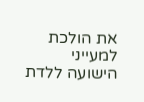את הולכת למעייני הישועה ללדת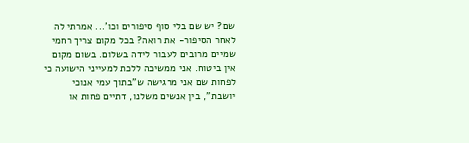שם? יש שם בלי סוף סיפורים וכו'... אמרתי לה לאחר הסיפור- את רואה? בכל מקום צריך רחמי שמיים מרובים לעבור לידה בשלום. בשום מקום אין ביטוח. אני ממשיכה ללכת למעייני הישועה כי לפחות שם אני מרגישה ש"בתוך עמי אנוכי יושבת", בין אנשים משלנו, דתיים פחות או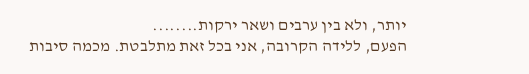יותר, ולא בין ערבים ושאר ירקות........
הפעם, ללידה הקרובה, אני בכל זאת מתלבטת. מכמה סיבות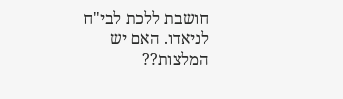חושבת ללכת לבי"ח לניאדו. האם יש המלצות??